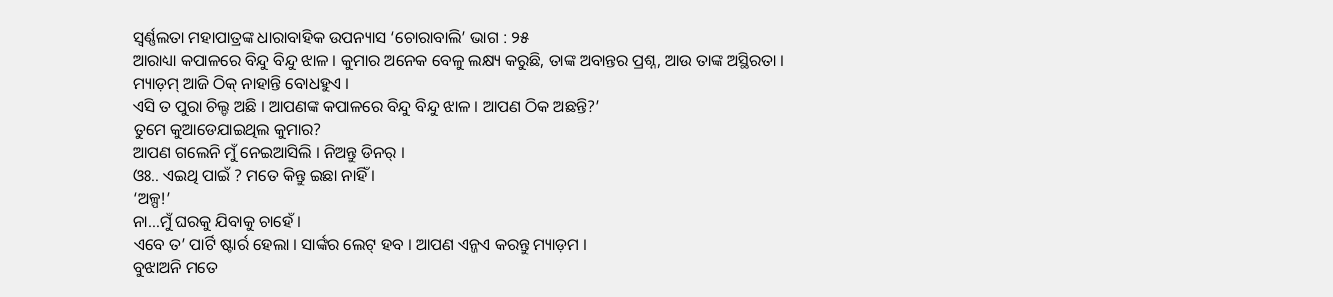ସ୍ୱର୍ଣ୍ଣଲତା ମହାପାତ୍ରଙ୍କ ଧାରାବାହିକ ଉପନ୍ୟାସ ‘ଚୋରାବାଲି’ ଭାଗ : ୨୫
ଆରାଧ୍ୟା କପାଳରେ ବିନ୍ଦୁ ବିନ୍ଦୁ ଝାଳ । କୁମାର ଅନେକ ବେଳୁ ଲକ୍ଷ୍ୟ କରୁଛି, ତାଙ୍କ ଅବାନ୍ତର ପ୍ରଶ୍ନ, ଆଉ ତାଙ୍କ ଅସ୍ଥିରତା ।
ମ୍ୟାଡ଼ମ୍ ଆଜି ଠିକ୍ ନାହାନ୍ତି ବୋଧହୁଏ ।
ଏସି ତ ପୁରା ଚିଲ୍ଡ ଅଛି । ଆପଣଙ୍କ କପାଳରେ ବିନ୍ଦୁ ବିନ୍ଦୁ ଝାଳ । ଆପଣ ଠିକ ଅଛନ୍ତି?’
ତୁମେ କୁଆଡେଯାଇଥିଲ କୁମାର?
ଆପଣ ଗଲେନି ମୁଁ ନେଇଆସିଲି । ନିଅନ୍ତୁ ଡିନର୍ ।
ଓଃ.. ଏଇଥି ପାଇଁ ? ମତେ କିନ୍ତୁ ଇଛା ନାହିଁ ।
‘ଅଳ୍ପ!’
ନା…ମୁଁ ଘରକୁ ଯିବାକୁ ଚାହେଁ ।
ଏବେ ତ’ ପାର୍ଟି ଷ୍ଟାର୍ର ହେଲା । ସାର୍ଙ୍କର ଲେଟ୍ ହବ । ଆପଣ ଏନ୍ଜଏ କରନ୍ତୁ ମ୍ୟାଡ଼ମ ।
ବୁଝାଅନି ମତେ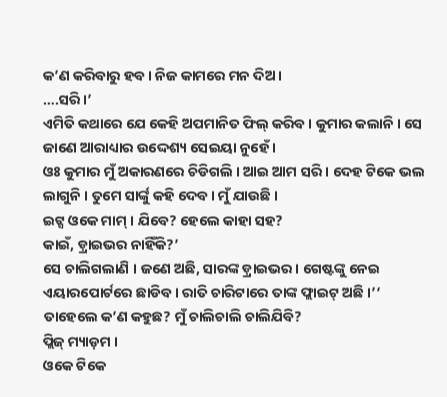କ’ଣ କରିବାରୁ ହବ । ନିଜ କାମରେ ମନ ଦିଅ ।
….ସରି ।’
ଏମିତି କଥାରେ ଯେ କେହି ଅପମାନିତ ଫିଲ୍ କରିବ । କୁମାର କଲାନି । ସେ ଜାଣେ ଆରାଧ୍ୟାର ଉଦ୍ଦେଶ୍ୟ ସେଇୟା ନୁହେଁ ।
ଓଃ କୁମାର ମୁଁ ଅକାରଣରେ ଚିଡିଗଲି । ଆଇ ଆମ ସରି । ଦେହ ଟିକେ ଭଲ ଲାଗୁନି । ତୁମେ ସାର୍ଙ୍କୁ କହି ଦେବ । ମୁଁ ଯାଉଛି ।
ଇଟ୍ସ ଓକେ ମାମ୍ । ଯିବେ? ହେଲେ କାହା ସହ?
କାଇଁ, ଡ଼୍ରାଇଭର ନାହିଁକି?’
ସେ ଚାଲିଗଲାଣି । ଜଣେ ଅଛି, ସାରଙ୍କ ଡ଼୍ରାଇଭର । ଗେଷ୍ଟଙ୍କୁ ନେଇ ଏୟାରପୋର୍ଟରେ ଛାଡିବ । ରାତି ଚାରିଟାରେ ତାଙ୍କ ଫ୍ଲାଇଟ୍ ଅଛି ।’‘
ତାହେଲେ କ’ଣ କହୁଛ? ମୁଁ ଚାଲିଚାଲି ଚାଲିଯିବି?
ପ୍ଲିଜ୍ ମ୍ୟାଡ଼ମ ।
ଓକେ ଟିକେ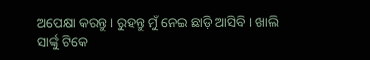ଅପେକ୍ଷା କରନ୍ତୁ । ରୁହନ୍ତୁ ମୁଁ ନେଇ ଛାଡ଼ି ଆସିବି । ଖାଲି ସାର୍ଙ୍କୁ ଟିକେ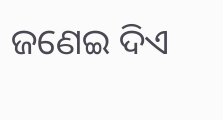ଜଣେଇ ଦିଏ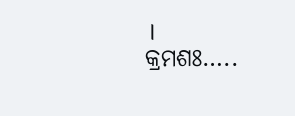।
କ୍ରମଶଃ…..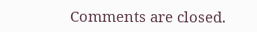Comments are closed.